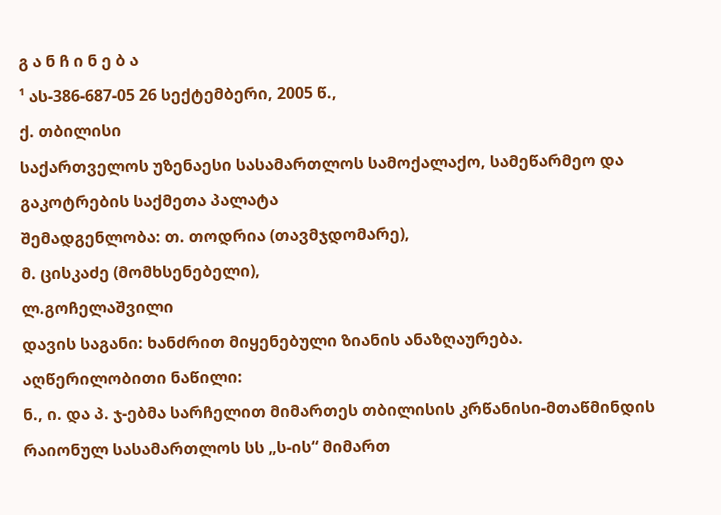გ ა ნ ჩ ი ნ ე ბ ა
¹ ას-386-687-05 26 სექტემბერი, 2005 წ.,
ქ. თბილისი
საქართველოს უზენაესი სასამართლოს სამოქალაქო, სამეწარმეო და გაკოტრების საქმეთა პალატა
შემადგენლობა: თ. თოდრია (თავმჯდომარე),
მ. ცისკაძე (მომხსენებელი),
ლ.გოჩელაშვილი
დავის საგანი: ხანძრით მიყენებული ზიანის ანაზღაურება.
აღწერილობითი ნაწილი:
ნ., ი. და პ. ჯ-ებმა სარჩელით მიმართეს თბილისის კრწანისი-მთაწმინდის რაიონულ სასამართლოს სს „ს-ის“ მიმართ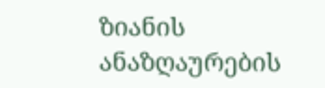ზიანის ანაზღაურების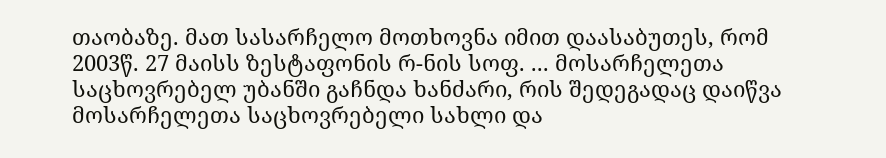თაობაზე. მათ სასარჩელო მოთხოვნა იმით დაასაბუთეს, რომ 2003წ. 27 მაისს ზესტაფონის რ-ნის სოფ. ... მოსარჩელეთა საცხოვრებელ უბანში გაჩნდა ხანძარი, რის შედეგადაც დაიწვა მოსარჩელეთა საცხოვრებელი სახლი და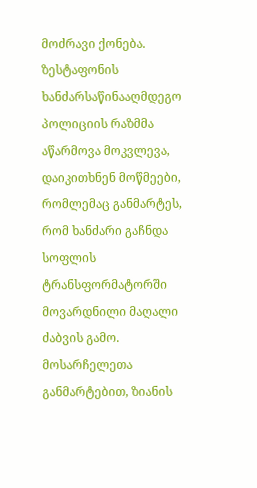მოძრავი ქონება. ზესტაფონის ხანძარსაწინააღმდეგო პოლიციის რაზმმა აწარმოვა მოკვლევა, დაიკითხნენ მოწმეები, რომლემაც განმარტეს, რომ ხანძარი გაჩნდა სოფლის ტრანსფორმატორში მოვარდნილი მაღალი ძაბვის გამო.
მოსარჩელეთა განმარტებით, ზიანის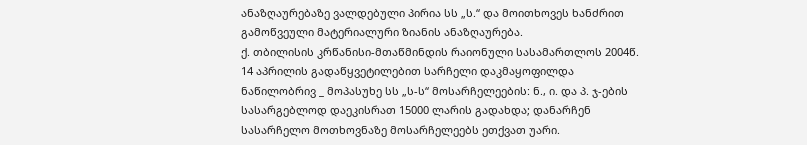ანაზღაურებაზე ვალდებული პირია სს „ს.“ და მოითხოვეს ხანძრით გამოწვეული მატერიალური ზიანის ანაზღაურება.
ქ. თბილისის კრწანისი-მთაწმინდის რაიონული სასამართლოს 2004წ. 14 აპრილის გადაწყვეტილებით სარჩელი დაკმაყოფილდა ნაწილობრივ _ მოპასუხე სს „ს-ს“ მოსარჩელეების: ნ., ი. და პ. ჯ-ების სასარგებლოდ დაეკისრათ 15000 ლარის გადახდა; დანარჩენ სასარჩელო მოთხოვნაზე მოსარჩელეებს ეთქვათ უარი.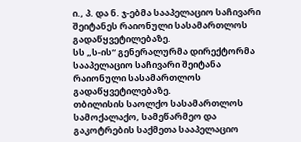ი., პ. და ნ. ჯ-ებმა სააპელაციო საჩივარი შეიტანეს რაიონული სასამართლოს გადაწყვეტილებაზე.
სს „ს-ის“ გენერალურმა დირექტორმა სააპელაციო საჩივარი შეიტანა რაიონული სასამართლოს გადაწყვეტილებაზე.
თბილისის საოლქო სასამართლოს სამოქალაქო, სამეწარმეო და გაკოტრების საქმეთა სააპელაციო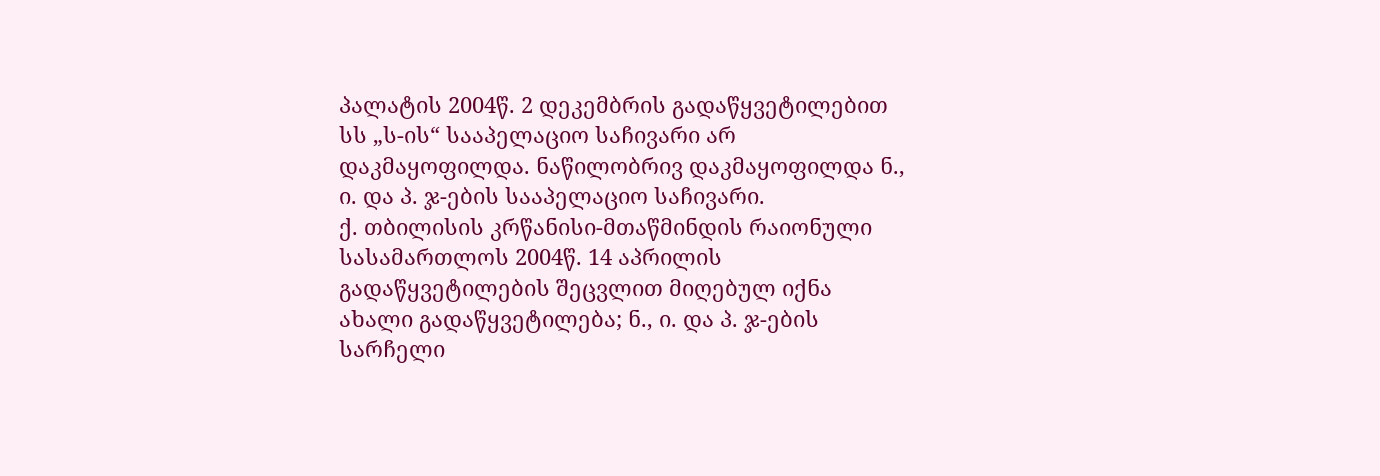პალატის 2004წ. 2 დეკემბრის გადაწყვეტილებით სს „ს-ის“ სააპელაციო საჩივარი არ დაკმაყოფილდა. ნაწილობრივ დაკმაყოფილდა ნ., ი. და პ. ჯ-ების სააპელაციო საჩივარი.
ქ. თბილისის კრწანისი-მთაწმინდის რაიონული სასამართლოს 2004წ. 14 აპრილის გადაწყვეტილების შეცვლით მიღებულ იქნა ახალი გადაწყვეტილება; ნ., ი. და პ. ჯ-ების სარჩელი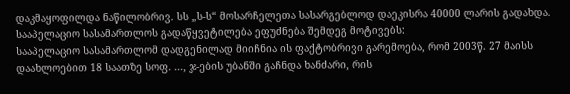დაკმაყოფილდა ნაწილობრივ. სს „ს-ს“ მოსარჩელეთა სასარგებლოდ დაეკისრა 40000 ლარის გადახდა.
სააპელაციო სასამართლოს გადაწყვეტილება ეფუძნება შემდეგ მოტივებს:
სააპელაციო სასამართლომ დადგენილად მიიჩნია ის ფაქტობრივი გარემოება, რომ 2003წ. 27 მაისს დაახლოებით 18 საათზე სოფ. ..., ჯ-ების უბანში გაჩნდა ხანძარი, რის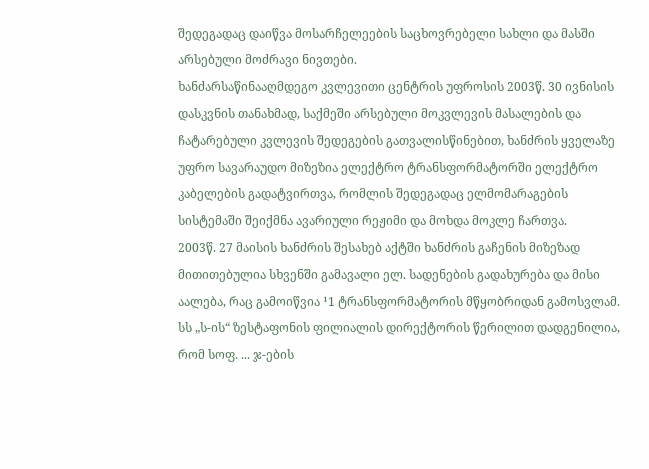შედეგადაც დაიწვა მოსარჩელეების საცხოვრებელი სახლი და მასში არსებული მოძრავი ნივთები.
ხანძარსაწინააღმდეგო კვლევითი ცენტრის უფროსის 2003წ. 30 ივნისის დასკვნის თანახმად, საქმეში არსებული მოკვლევის მასალების და ჩატარებული კვლევის შედეგების გათვალისწინებით, ხანძრის ყველაზე უფრო სავარაუდო მიზეზია ელექტრო ტრანსფორმატორში ელექტრო კაბელების გადატვირთვა, რომლის შედეგადაც ელმომარაგების სისტემაში შეიქმნა ავარიული რეჟიმი და მოხდა მოკლე ჩართვა.
2003წ. 27 მაისის ხანძრის შესახებ აქტში ხანძრის გაჩენის მიზეზად მითითებულია სხვენში გამავალი ელ. სადენების გადახურება და მისი აალება, რაც გამოიწვია ¹1 ტრანსფორმატორის მწყობრიდან გამოსვლამ.
სს „ს-ის“ ზესტაფონის ფილიალის დირექტორის წერილით დადგენილია, რომ სოფ. ... ჯ-ების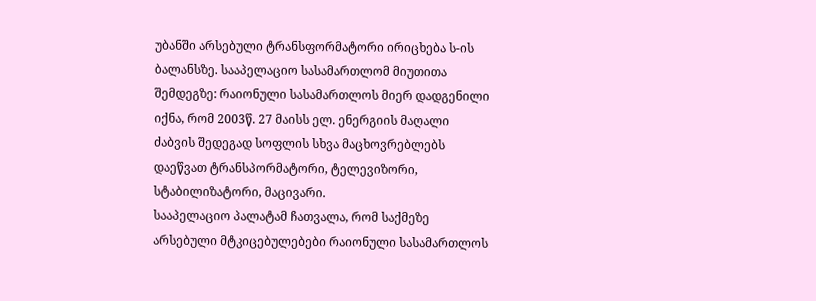უბანში არსებული ტრანსფორმატორი ირიცხება ს-ის ბალანსზე. სააპელაციო სასამართლომ მიუთითა შემდეგზე: რაიონული სასამართლოს მიერ დადგენილი იქნა, რომ 2003წ. 27 მაისს ელ. ენერგიის მაღალი ძაბვის შედეგად სოფლის სხვა მაცხოვრებლებს დაეწვათ ტრანსპორმატორი, ტელევიზორი, სტაბილიზატორი, მაცივარი.
სააპელაციო პალატამ ჩათვალა, რომ საქმეზე არსებული მტკიცებულებები რაიონული სასამართლოს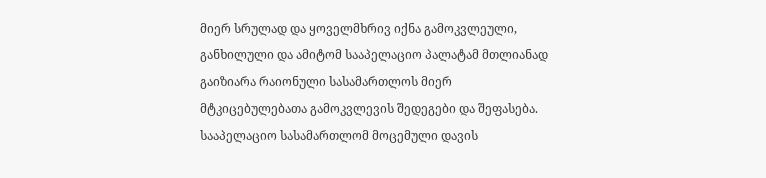მიერ სრულად და ყოველმხრივ იქნა გამოკვლეული, განხილული და ამიტომ სააპელაციო პალატამ მთლიანად გაიზიარა რაიონული სასამართლოს მიერ მტკიცებულებათა გამოკვლევის შედეგები და შეფასება.
სააპელაციო სასამართლომ მოცემული დავის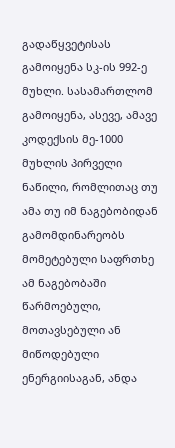გადაწყვეტისას გამოიყენა სკ-ის 992-ე მუხლი. სასამართლომ გამოიყენა, ასევე, ამავე კოდექსის მე-1000 მუხლის პირველი ნაწილი, რომლითაც თუ ამა თუ იმ ნაგებობიდან გამომდინარეობს მომეტებული საფრთხე ამ ნაგებობაში წარმოებული, მოთავსებული ან მიწოდებული ენერგიისაგან, ანდა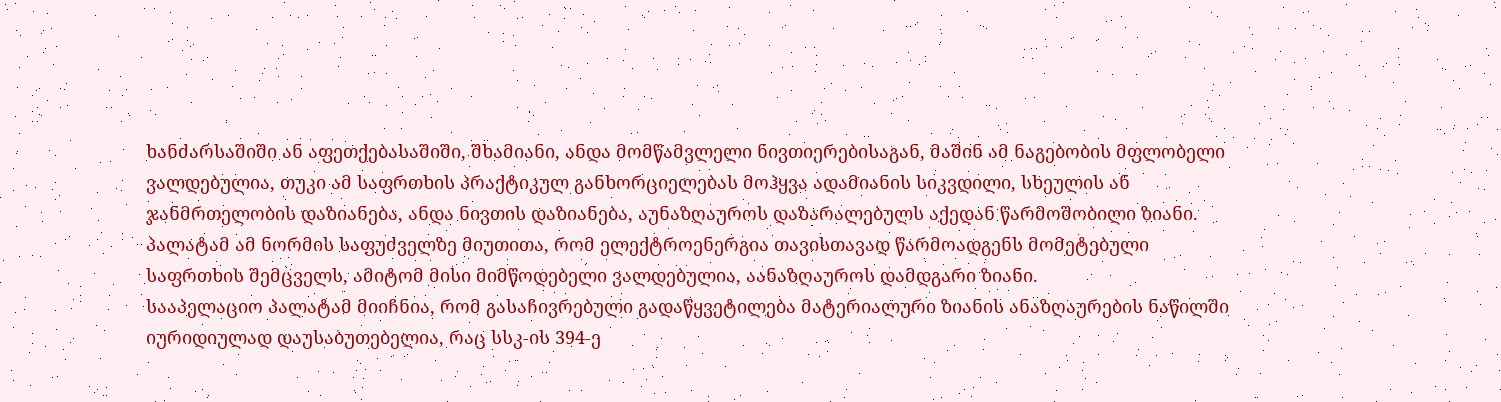ხანძარსაშიში ან აფეთქებასაშიში, შხამიანი, ანდა მომწამვლელი ნივთიერებისაგან, მაშინ ამ ნაგებობის მფლობელი ვალდებულია, თუკი ამ საფრთხის პრაქტიკულ განხორციელებას მოჰყვა ადამიანის სიკვდილი, სხეულის ან ჯანმრთელობის დაზიანება, ანდა ნივთის დაზიანება, აუნაზღაუროს დაზარალებულს აქედან წარმოშობილი ზიანი. პალატამ ამ ნორმის საფუძველზე მიუთითა, რომ ელექტროენერგია თავისთავად წარმოადგენს მომეტებული საფრთხის შემცველს, ამიტომ მისი მიმწოდებელი ვალდებულია, აანაზღაუროს დამდგარი ზიანი.
სააპელაციო პალატამ მიიჩნია, რომ გასაჩივრებული გადაწყვეტილება მატერიალური ზიანის ანაზღაურების ნაწილში იურიდიულად დაუსაბუთებელია, რაც სსკ-ის 394-ე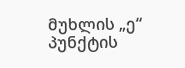მუხლის „ე“ პუნქტის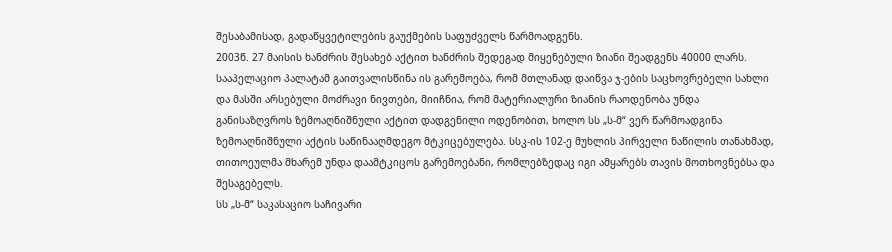შესაბამისად, გადაწყვეტილების გაუქმების საფუძველს წარმოადგენს.
2003წ. 27 მაისის ხანძრის შესახებ აქტით ხანძრის შედეგად მიყენებული ზიანი შეადგენს 40000 ლარს. სააპელაციო პალატამ გაითვალისწინა ის გარემოება, რომ მთლანად დაიწვა ჯ-ების საცხოვრებელი სახლი და მასში არსებული მოძრავი ნივთები, მიიჩნია, რომ მატერიალური ზიანის რაოდენობა უნდა განისაზღვროს ზემოაღნიშნული აქტით დადგენილი ოდენობით, ხოლო სს „ს-მ“ ვერ წარმოადგინა ზემოაღნიშნული აქტის საწინააღმდეგო მტკიცებულება. სსკ-ის 102-ე მუხლის პირველი ნაწილის თანახმად, თითოეულმა მხარემ უნდა დაამტკიცოს გარემოებანი, რომლებზედაც იგი ამყარებს თავის მოთხოვნებსა და შესაგებელს.
სს „ს-მ“ საკასაციო საჩივარი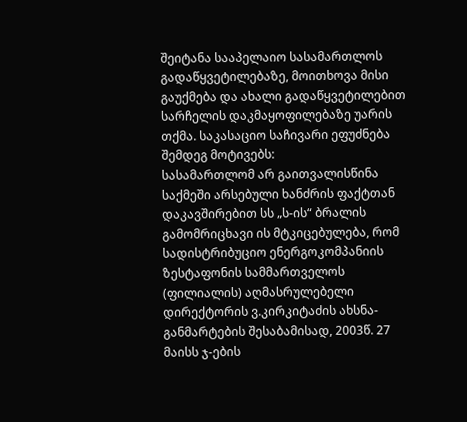შეიტანა სააპელაიო სასამართლოს გადაწყვეტილებაზე, მოითხოვა მისი გაუქმება და ახალი გადაწყვეტილებით სარჩელის დაკმაყოფილებაზე უარის თქმა. საკასაციო საჩივარი ეფუძნება შემდეგ მოტივებს:
სასამართლომ არ გაითვალისწინა საქმეში არსებული ხანძრის ფაქტთან დაკავშირებით სს „ს-ის“ ბრალის გამომრიცხავი ის მტკიცებულება, რომ სადისტრიბუციო ენერგოკომპანიის ზესტაფონის სამმართველოს (ფილიალის) აღმასრულებელი დირექტორის ვ.კირკიტაძის ახსნა-განმარტების შესაბამისად, 2003წ. 27 მაისს ჯ-ების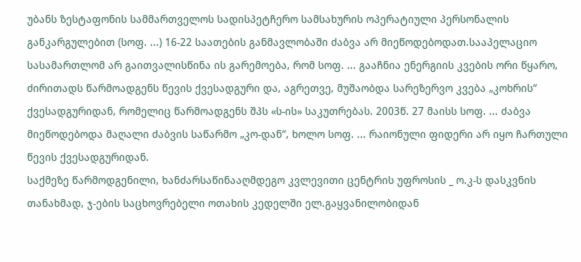უბანს ზესტაფონის სამმართველოს სადისპეტჩერო სამსახურის ოპერატიული პერსონალის განკარგულებით (სოფ. ...) 16-22 საათების განმავლობაში ძაბვა არ მიეწოდებოდათ.სააპელაციო სასამართლომ არ გაითვალისწინა ის გარემოება, რომ სოფ. ... გააჩნია ენერგიის კვების ორი წყარო, ძირითადს წარმოადგენს წევის ქვესადგური და, აგრეთვე, მუშაობდა სარეზერვო კვება „კოხრის“ ქვესადგურიდან, რომელიც წარმოადგენს შპს «ს-ის» საკუთრებას. 2003წ. 27 მაისს სოფ. ... ძაბვა მიეწოდებოდა მაღალი ძაბვის საწარმო „კო-დან“, ხოლო სოფ. ... რაიონული ფიდერი არ იყო ჩართული წევის ქვესადგურიდან.
საქმეზე წარმოდგენილი, ხანძარსაწინააღმდეგო კვლევითი ცენტრის უფროსის _ ო.კ-ს დასკვნის თანახმად, ჯ-ების საცხოვრებელი ოთახის კედელში ელ.გაყვანილობიდან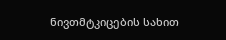ნივთმტკიცების სახით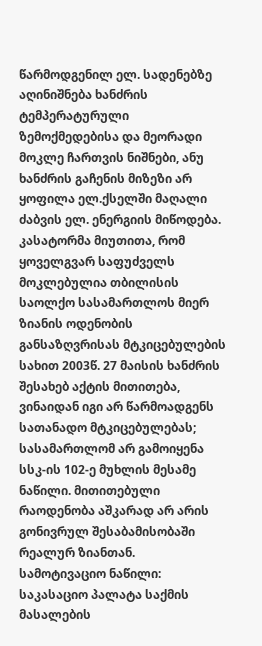წარმოდგენილ ელ. სადენებზე აღინიშნება ხანძრის ტემპერატურული ზემოქმედებისა და მეორადი მოკლე ჩართვის ნიშნები, ანუ ხანძრის გაჩენის მიზეზი არ ყოფილა ელ.ქსელში მაღალი ძაბვის ელ. ენერგიის მიწოდება.
კასატორმა მიუთითა, რომ ყოველგვარ საფუძველს მოკლებულია თბილისის საოლქო სასამართლოს მიერ ზიანის ოდენობის განსაზღვრისას მტკიცებულების სახით 2003წ. 27 მაისის ხანძრის შესახებ აქტის მითითება, ვინაიდან იგი არ წარმოადგენს სათანადო მტკიცებულებას; სასამართლომ არ გამოიყენა სსკ-ის 102-ე მუხლის მესამე ნაწილი. მითითებული რაოდენობა აშკარად არ არის გონივრულ შესაბამისობაში რეალურ ზიანთან.
სამოტივაციო ნაწილი:
საკასაციო პალატა საქმის მასალების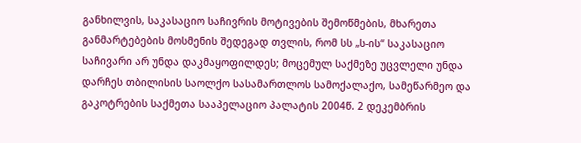განხილვის, საკასაციო საჩივრის მოტივების შემოწმების, მხარეთა განმარტებების მოსმენის შედეგად თვლის, რომ სს „ს-ის“ საკასაციო საჩივარი არ უნდა დაკმაყოფილდეს; მოცემულ საქმეზე უცვლელი უნდა დარჩეს თბილისის საოლქო სასამართლოს სამოქალაქო, სამეწარმეო და გაკოტრების საქმეთა სააპელაციო პალატის 2004წ. 2 დეკემბრის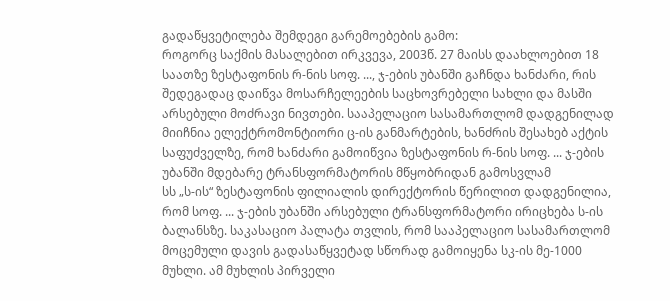გადაწყვეტილება შემდეგი გარემოებების გამო:
როგორც საქმის მასალებით ირკვევა, 2003წ. 27 მაისს დაახლოებით 18 საათზე ზესტაფონის რ-ნის სოფ. ..., ჯ-ების უბანში გაჩნდა ხანძარი, რის შედეგადაც დაიწვა მოსარჩელეების საცხოვრებელი სახლი და მასში არსებული მოძრავი ნივთები. სააპელაციო სასამართლომ დადგენილად მიიჩნია ელექტრომონტიორი ც-ის განმარტების, ხანძრის შესახებ აქტის საფუძველზე, რომ ხანძარი გამოიწვია ზესტაფონის რ-ნის სოფ. ... ჯ-ების უბანში მდებარე ტრანსფორმატორის მწყობრიდან გამოსვლამ
სს „ს-ის“ ზესტაფონის ფილიალის დირექტორის წერილით დადგენილია, რომ სოფ. ... ჯ-ების უბანში არსებული ტრანსფორმატორი ირიცხება ს-ის ბალანსზე. საკასაციო პალატა თვლის, რომ სააპელაციო სასამართლომ მოცემული დავის გადასაწყვეტად სწორად გამოიყენა სკ-ის მე-1000 მუხლი. ამ მუხლის პირველი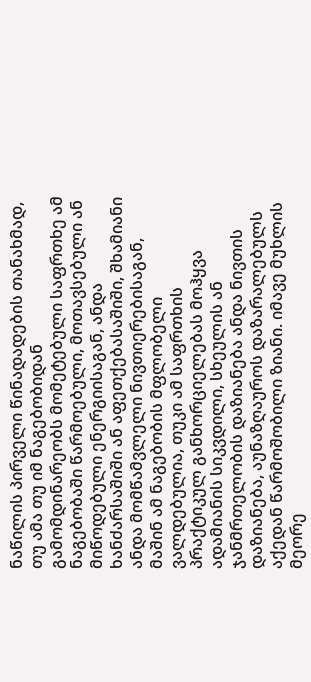ნაწილის პირველი წინადადების თანახმად, თუ ამა თუ იმ ნაგებობიდან გამომდინარეობს მომეტებული საფრთხე ამ ნაგებობაში წარმოებული, მოთავსებული ან მიწოდებული ენერგიისაგან, ანდა ხანძარსაშიში ან აფეთქებასაშიში, შხამიანი ანდა მომწამვლელი ნივთიერებისაგან, მაშინ ამ ნაგებობის მფლობელი ვალდებულია, თუკი ამ საფრთხის პრაქტიკულ განხორციელებას მოჰყვა ადამიანის სიკვდილი, სხეულის ან ჯანმრთელობის დაზიანება ანდა ნივთის დაზიანება, აუნაზღაუროს დაზარალებულს აქედან წარმოშობილი ზიანი. იმავე მუხლის მეორე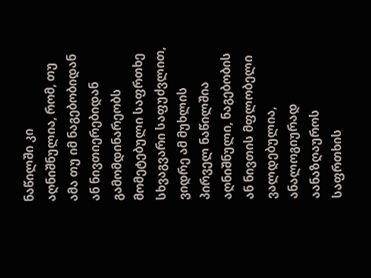ნაწილში კი აღნიშნულია, რომ, თუ ამა თუ იმ ნაგებობიდან ან ნივთიერებიდან გამომდინარეობს მომეტებული საფრთხე სხვაგვარი საფუძვლით, ვიდრე ამ მუხლის პირველ ნაწილშია აღნიშნული, ნაგებობის ან ნივთის მფლობელი ვალდებულია, ანალოგიურად აანაზღაუროს საფრთხის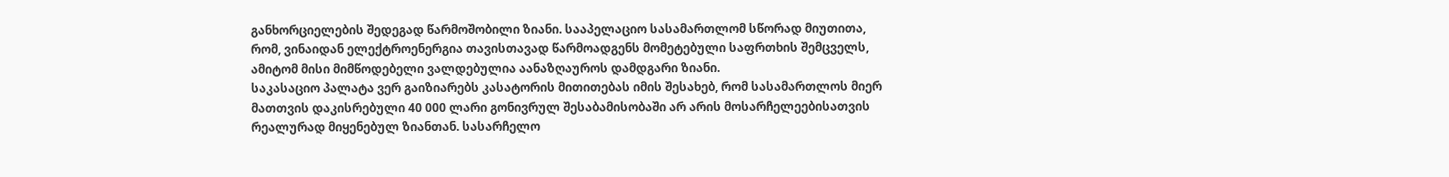განხორციელების შედეგად წარმოშობილი ზიანი. სააპელაციო სასამართლომ სწორად მიუთითა, რომ, ვინაიდან ელექტროენერგია თავისთავად წარმოადგენს მომეტებული საფრთხის შემცველს, ამიტომ მისი მიმწოდებელი ვალდებულია აანაზღაუროს დამდგარი ზიანი.
საკასაციო პალატა ვერ გაიზიარებს კასატორის მითითებას იმის შესახებ, რომ სასამართლოს მიერ მათთვის დაკისრებული 40 000 ლარი გონივრულ შესაბამისობაში არ არის მოსარჩელეებისათვის რეალურად მიყენებულ ზიანთან. სასარჩელო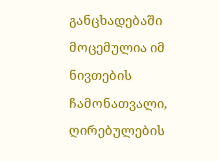განცხადებაში მოცემულია იმ ნივთების ჩამონათვალი, ღირებულების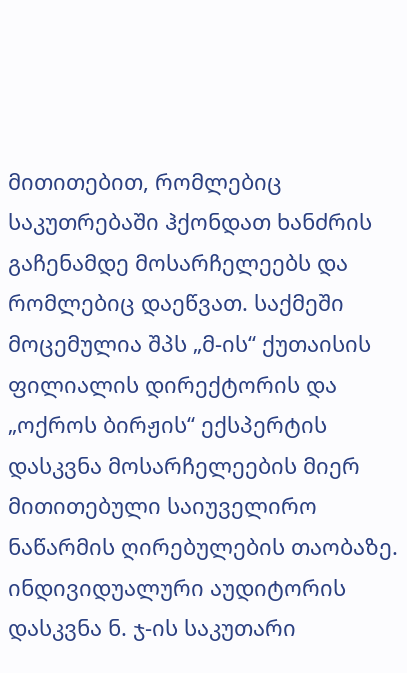მითითებით, რომლებიც საკუთრებაში ჰქონდათ ხანძრის გაჩენამდე მოსარჩელეებს და რომლებიც დაეწვათ. საქმეში მოცემულია შპს „მ-ის“ ქუთაისის ფილიალის დირექტორის და „ოქროს ბირჟის“ ექსპერტის დასკვნა მოსარჩელეების მიერ მითითებული საიუველირო ნაწარმის ღირებულების თაობაზე. ინდივიდუალური აუდიტორის დასკვნა ნ. ჯ-ის საკუთარი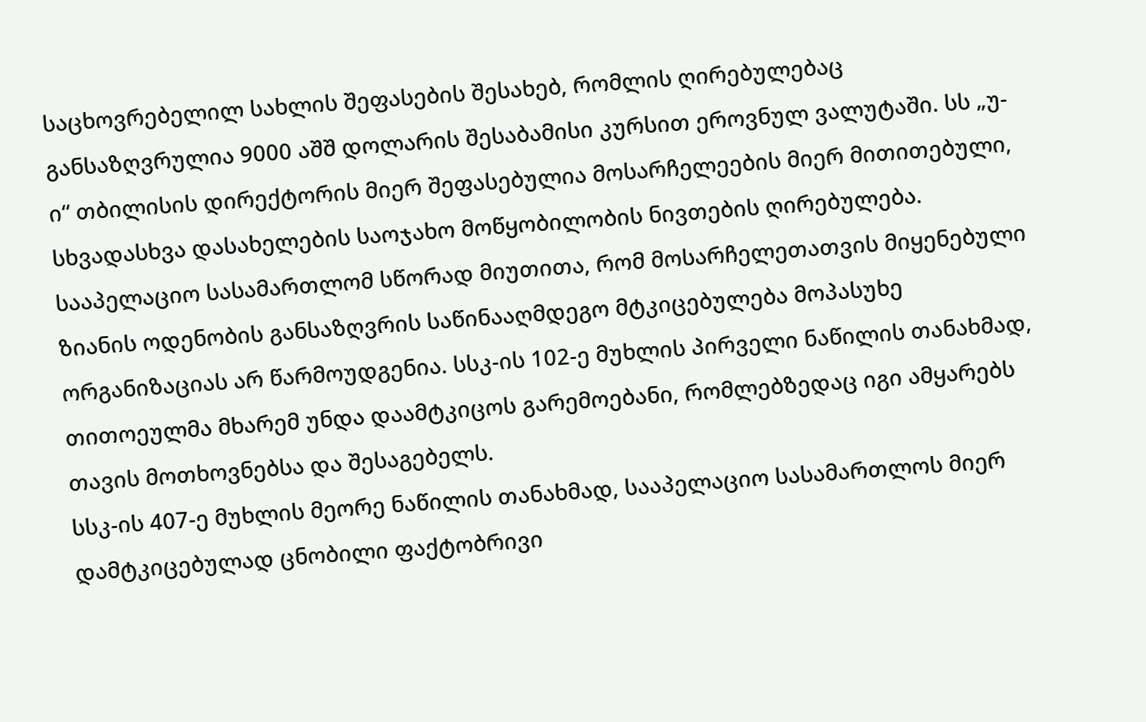საცხოვრებელილ სახლის შეფასების შესახებ, რომლის ღირებულებაც განსაზღვრულია 9000 აშშ დოლარის შესაბამისი კურსით ეროვნულ ვალუტაში. სს „უ-ი“ თბილისის დირექტორის მიერ შეფასებულია მოსარჩელეების მიერ მითითებული, სხვადასხვა დასახელების საოჯახო მოწყობილობის ნივთების ღირებულება. სააპელაციო სასამართლომ სწორად მიუთითა, რომ მოსარჩელეთათვის მიყენებული ზიანის ოდენობის განსაზღვრის საწინააღმდეგო მტკიცებულება მოპასუხე ორგანიზაციას არ წარმოუდგენია. სსკ-ის 102-ე მუხლის პირველი ნაწილის თანახმად, თითოეულმა მხარემ უნდა დაამტკიცოს გარემოებანი, რომლებზედაც იგი ამყარებს თავის მოთხოვნებსა და შესაგებელს.
სსკ-ის 407-ე მუხლის მეორე ნაწილის თანახმად, სააპელაციო სასამართლოს მიერ დამტკიცებულად ცნობილი ფაქტობრივი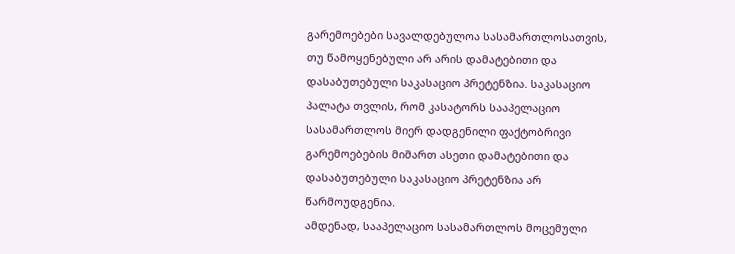გარემოებები სავალდებულოა სასამართლოსათვის, თუ წამოყენებული არ არის დამატებითი და დასაბუთებული საკასაციო პრეტენზია. საკასაციო პალატა თვლის, რომ კასატორს სააპელაციო სასამართლოს მიერ დადგენილი ფაქტობრივი გარემოებების მიმართ ასეთი დამატებითი და დასაბუთებული საკასაციო პრეტენზია არ წარმოუდგენია.
ამდენად, სააპელაციო სასამართლოს მოცემული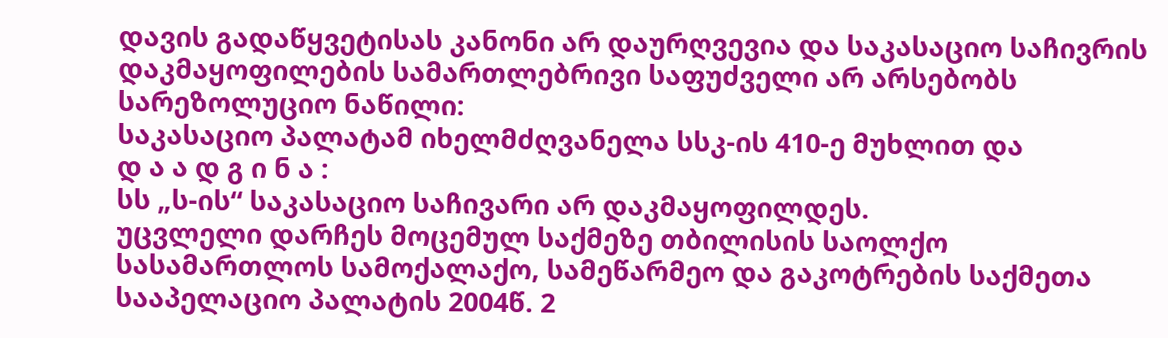დავის გადაწყვეტისას კანონი არ დაურღვევია და საკასაციო საჩივრის დაკმაყოფილების სამართლებრივი საფუძველი არ არსებობს
სარეზოლუციო ნაწილი:
საკასაციო პალატამ იხელმძღვანელა სსკ-ის 410-ე მუხლით და
დ ა ა დ გ ი ნ ა :
სს „ს-ის“ საკასაციო საჩივარი არ დაკმაყოფილდეს.
უცვლელი დარჩეს მოცემულ საქმეზე თბილისის საოლქო სასამართლოს სამოქალაქო, სამეწარმეო და გაკოტრების საქმეთა სააპელაციო პალატის 2004წ. 2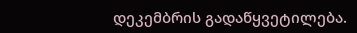დეკემბრის გადაწყვეტილება.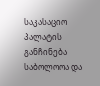საკასაციო პალატის განჩინება საბოლოოა და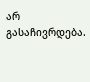არ გასაჩივრდება.